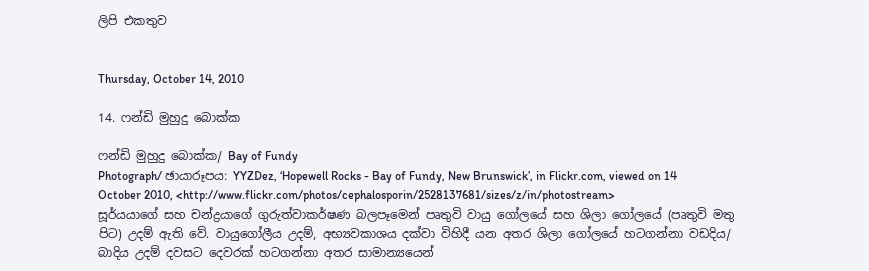ලිපි එකතුව


Thursday, October 14, 2010

14. ෆන්ඩි මුහුදු බොක්ක

ෆන්ඩි මුහුදු බොක්ක/ Bay of Fundy
Photograph/ ඡායාරූපය: YYZDez, ‘Hopewell Rocks - Bay of Fundy, New Brunswick’, in Flickr.com, viewed on 14 October 2010, <http://www.flickr.com/photos/cephalosporin/2528137681/sizes/z/in/photostream>
සූර්යයාගේ සහ චන්ද්‍රයාගේ ගුරුත්වාකර්ෂණ බලපෑමෙන් පෘතුවි වායු ගෝලයේ සහ ශිලා ගෝලයේ (පෘතුවි මතු පිට) උදම් ඇති වේ. වායුගෝලීය උදම්, අභ්‍යවකාශය දක්වා විහිදී යන අතර ශිලා ගෝලයේ හටගන්නා වඩදිය/ බාදිය උදම් දවසට දෙවරක් හටගන්නා අතර සාමාන්‍යයෙන්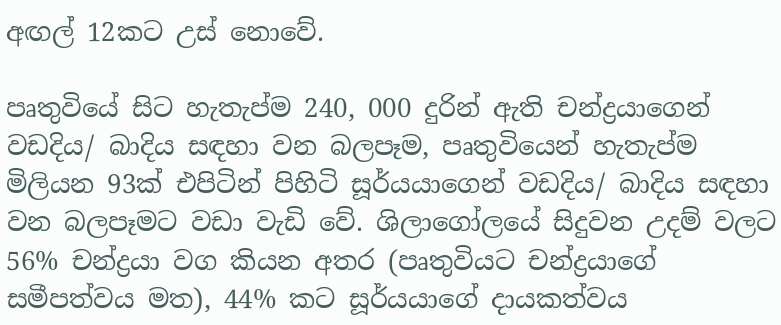අඟල් 12කට උස් නොවේ.

පෘතුවියේ සිට හැතැප්ම 240, 000 දුරින් ඇති චන්ද්‍රයාගෙන් වඩදිය/ බාදිය සඳහා වන බලපෑම, පෘතුවියෙන් හැතැප්ම මිලියන 93ක් එපිටින් පිහිටි සූර්යයාගෙන් වඩදිය/ බාදිය සඳහා වන බලපෑමට වඩා වැඩි වේ. ශිලාගෝලයේ සිදුවන උදම් වලට 56% චන්ද්‍රයා වග කියන අතර (පෘතුවියට චන්ද්‍රයාගේ සමීපත්වය මත), 44% කට සූර්යයාගේ දායකත්වය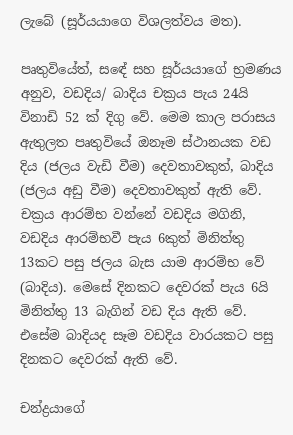ලැබේ (සූර්යයාගෙ විශලත්වය මත).

පෘතුවියේත්, සඳේ සහ සූර්යයාගේ භ්‍රමණය අනුව, වඩදිය/ බාදිය චක්‍රය පැය 24යි විනාඩි 52 ක් දිගු වේ. මෙම කාල පරාසය ඇතුලත පෘතුවියේ ඔනෑම ස්ථානයක වඩ දිය (ජලය වැඩි වීම) දෙවතාවකුත්, බාදිය (ජලය අඩු වීම) දෙවතාවකුත් ඇති වේ. චක්‍රය ආරම්භ වන්නේ වඩදිය මගිනි, වඩදිය ආරම්භවී පැය 6කුත් මිනිත්තු 13කට පසු ජලය බැස යාම ආරම්භ වේ (බාදිය). මෙසේ දිනකට දෙවරක් පැය 6යි මිනිත්තු 13 බැගින් වඩ දිය ඇති වේ. එසේම බාදියද සෑම වඩදිය වාරයකට පසු දිනකට දෙවරක් ඇති වේ.

චන්ද්‍රයාගේ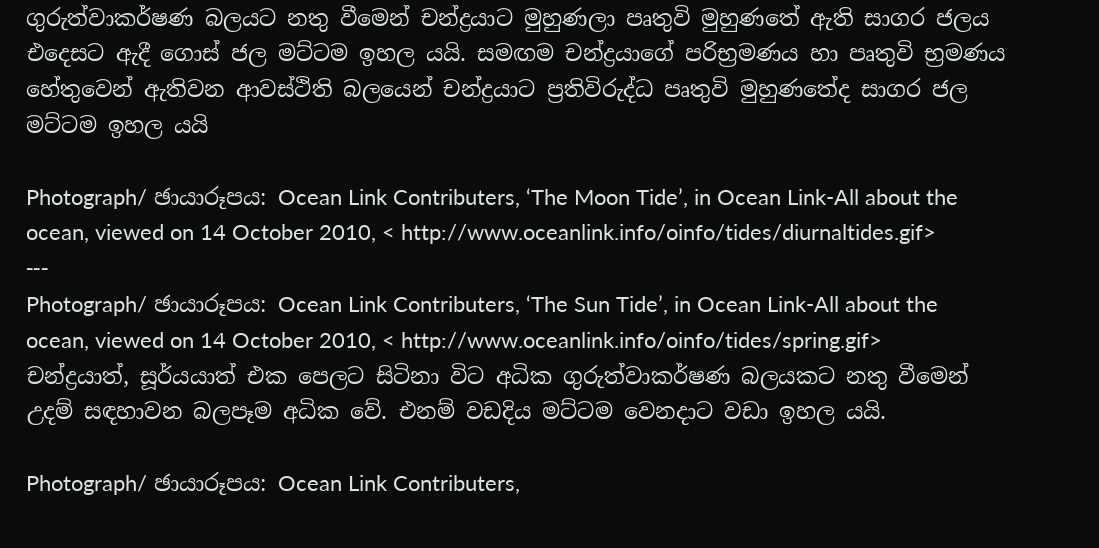ගුරුත්වාකර්ෂණ බලයට නතු වීමෙන් චන්ද්‍රයාට මුහුණලා පෘතුවි මුහුණතේ ඇති සාගර ජලය එදෙසට ඇදී ගොස් ජල මට්ටම ඉහල යයි. සමඟම චන්ද්‍රයාගේ පරිභ්‍රමණය හා පෘතුවි භ්‍රමණය හේතුවෙන් ඇතිවන ආවස්ථිති බලයෙන් චන්ද්‍රයාට ප්‍රතිවිරුද්ධ පෘතුවි මුහුණතේද සාගර ජල මට්ටම ඉහල යයි

Photograph/ ඡායාරූපය: Ocean Link Contributers, ‘The Moon Tide’, in Ocean Link-All about the ocean, viewed on 14 October 2010, < http://www.oceanlink.info/oinfo/tides/diurnaltides.gif>
---
Photograph/ ඡායාරූපය: Ocean Link Contributers, ‘The Sun Tide’, in Ocean Link-All about the ocean, viewed on 14 October 2010, < http://www.oceanlink.info/oinfo/tides/spring.gif>
චන්ද්‍රයාත්, සූර්යයාත් එක පෙලට සිටිනා විට අධික ගුරුත්වාකර්ෂණ බලයකට නතු වීමෙන් උදම් සඳහාවන බලපෑම අධික වේ. එනම් වඩදිය මට්ටම වෙනදාට වඩා ඉහල යයි.

Photograph/ ඡායාරූපය: Ocean Link Contributers,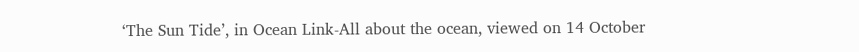‘The Sun Tide’, in Ocean Link-All about the ocean, viewed on 14 October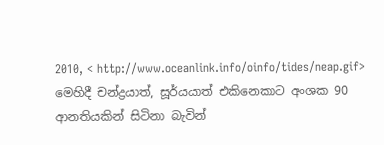2010, < http://www.oceanlink.info/oinfo/tides/neap.gif>
මෙහිදී චන්ද්‍රයාත්, සූර්යයාත් එකිනෙකාට අංශක 90 ආනතියකින් සිටිනා බැවින්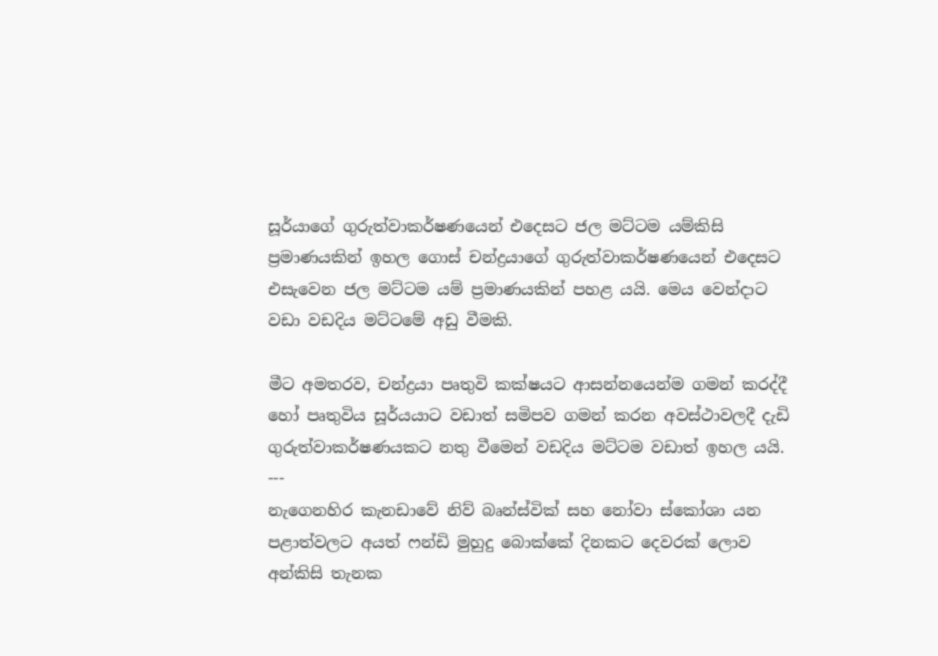සූර්යාගේ ගුරුත්වාකර්ෂණයෙන් එදෙසට ජල මට්ටම යම්කිසි ප්‍රමාණයකින් ඉහල ගොස් චන්ද්‍රයාගේ ගුරුත්වාකර්ෂණයෙන් එදෙසට එසැවෙන ජල මට්ටම යම් ප්‍රමාණයකින් පහළ යයි. මෙය වෙන්දාට වඩා වඩදිය මට්ටමේ අඩු වීමකි.

මීට අමතරව, චන්ද්‍රයා පෘතුවි කක්ෂයට ආසන්නයෙන්ම ගමන් කරද්දී හෝ පෘතුවිය සූර්යයාට වඩාත් සමිපව ගමන් කරන අවස්ථාවලදී දැඩි ගුරුත්වාකර්ෂණයකට නතු වීමෙන් වඩදිය මට්ටම වඩාත් ඉහල යයි.
---
නැගෙනහිර කැනඩාවේ නිව් බෘන්ස්වික් සහ නෝවා ස්කෝශා යන පළාත්වලට අයත් ෆන්ඩි මුහුදු බොක්කේ දිනකට දෙවරක් ලොව අන්කිසි තැනක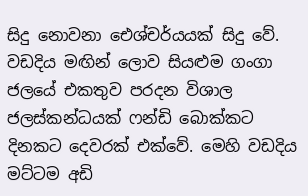සිදු නොවනා ඓශ්චර්යයක් සිදු වේ. වඩදිය මඟින් ලොව සියළුම ගංගා ජලයේ එකතුව පරදන විශාල ජලස්කන්ධයක් ෆන්ඩි බොක්කට දිනකට දෙවරක් එක්වේ. මෙහි වඩදිය මට්ටම අඩි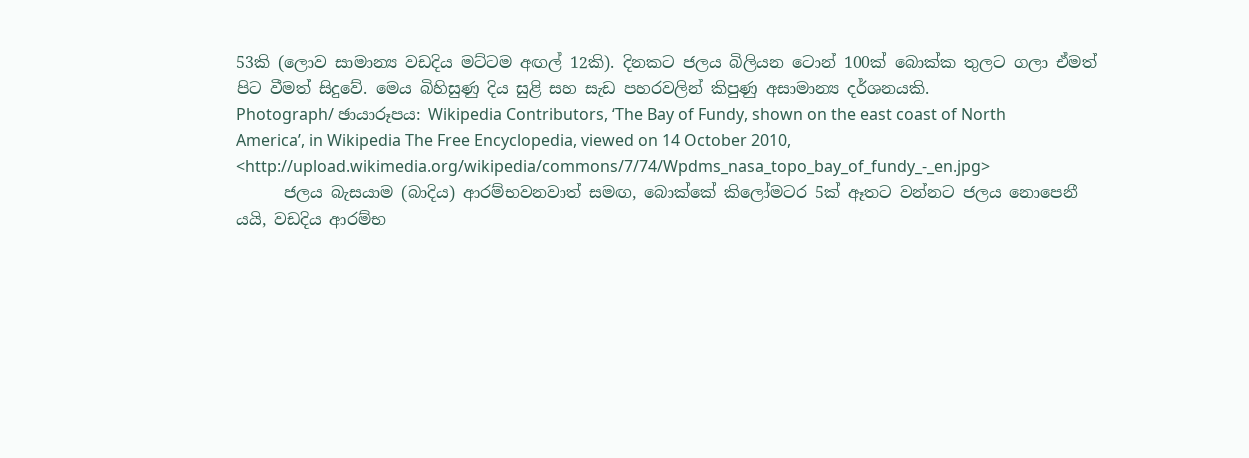53කි (ලොව සාමාන්‍ය වඩදිය මට්ටම අඟල් 12කි). දිනකට ජලය බිලියන ටොන් 100ක් බොක්ක තුලට ගලා ඒමත් පිට වීමත් සිදුවේ. මෙය බිහිසුණු දිය සුළි සහ සැඩ පහරවලින් කිපුණු අසාමාන්‍ය දර්ශනයකි.
Photograph/ ඡායාරූපය: Wikipedia Contributors, ‘The Bay of Fundy, shown on the east coast of North America’, in Wikipedia The Free Encyclopedia, viewed on 14 October 2010, <http://upload.wikimedia.org/wikipedia/commons/7/74/Wpdms_nasa_topo_bay_of_fundy_-_en.jpg>
      ජලය බැසයාම (බාදිය) ආරම්භවනවාත් සමඟ, බොක්කේ කිලෝමටර 5ක් ඈතට වන්නට ජලය නොපෙනී යයි, වඩදිය ආරම්භ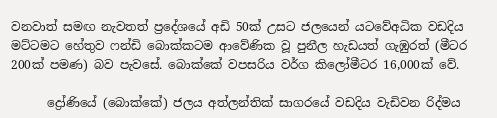වනවාත් සමඟ නැවතත් ප්‍රදේශයේ අඩි 50ක් උසට ජලයෙන් යටවේඅධික වඩදිය මට්ටමට හේතුව ෆන්ඩි බොක්කටම ආවේණික වූ පුනීල හැඩයත් ගැඹුරත් (මීටර 200ක් පමණ) බව පැවසේ. බොක්කේ වපසරිය වර්ග කිලෝමීටර 16,000ක් වේ.

      ද්‍රෝණියේ (බොක්කේ) ජලය අත්ලන්තික් සාගරයේ වඩදිය වැඩිවන රිද්මය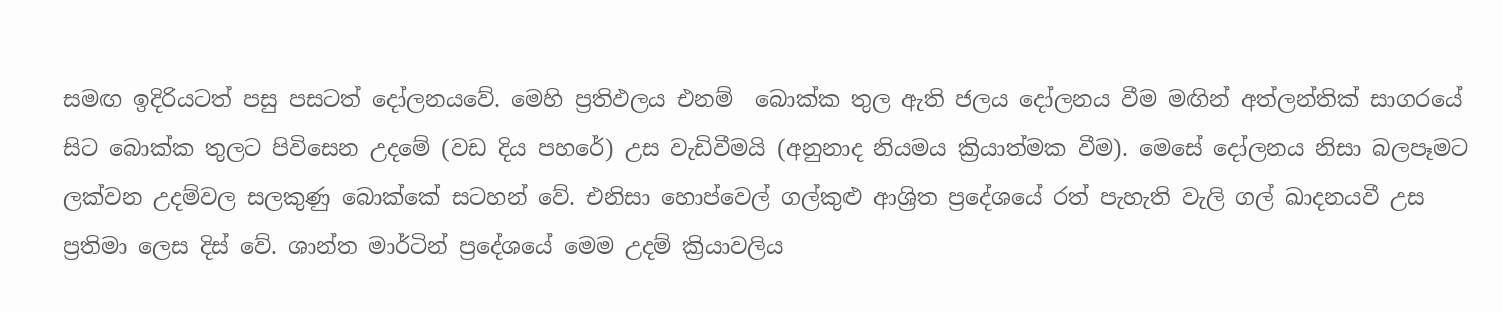සමඟ ඉදිරියටත් පසු පසටත් දෝලනයවේ. මෙහි ප්‍රතිඵලය එනම්  බොක්ක තුල ඇති ජලය දෝලනය වීම මඟින් අත්ලන්තික් සාගරයේ සිට බොක්ක තුලට පිවිසෙන උදමේ (වඩ දිය පහරේ) උස වැඩිවීමයි (අනුනාද නියමය ක්‍රියාත්මක වීම). මෙසේ දෝලනය නිසා බලපෑමට ලක්වන උදම්වල සලකුණු බොක්කේ සටහන් වේ. එනිසා හොප්වෙල් ගල්කුළු ආශ්‍රිත ප්‍රදේශයේ රත් පැහැති වැලි ගල් ඛාදනයවී උස ප්‍රතිමා ලෙස දිස් වේ. ශාන්ත මාර්ටින් ප්‍රදේශයේ මෙම උදම් ක්‍රියාවලිය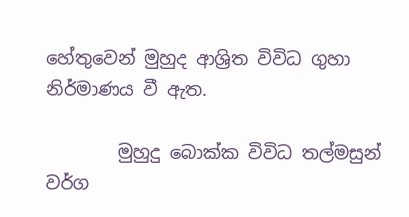හේතුවෙන් මුහුද ආශ්‍රිත විවිධ ගුහා නිර්මාණය වී ඇත.

        මුහුදු බොක්ක විවිධ තල්මසුන් වර්ග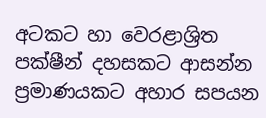අටකට හා වෙරළාශ්‍රිත පක්ෂීන් දහසකට ආසන්න ප්‍රමාණයකට අහාර සපයන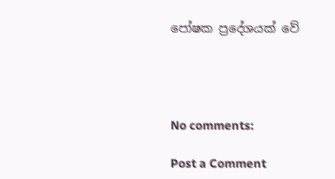පෝෂක ප්‍රදේශයක් වේ




No comments:

Post a Comment